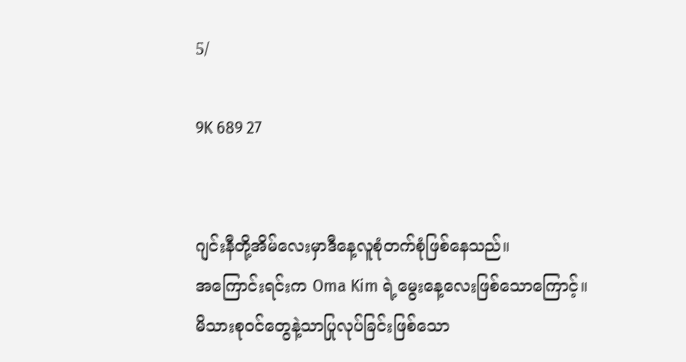5/

9K 689 27


ဂျင်းနီတို့အိမ်လေးမှာဒီနေ့လူစုံတက်စုံဖြစ်နေသည်။
အကြောင်းရင်းက Oma Kim ရဲ့မွေးနေ့လေးဖြစ်သောကြောင့်။
မိသားစုဝင်တွေနဲ့သာပြုလုပ်ခြင်းဖြစ်သော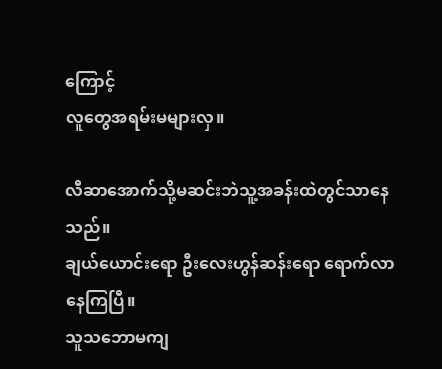ကြောင့်
လူတွေအရမ်းမများလှ။

လီဆာအောက်သို့မဆင်းဘဲသူ့အခန်းထဲတွင်သာနေသည်။
ချယ်ယောင်းရော ဦးလေးဟွန်ဆန်းရော ရောက်လာနေကြပြီ။
သူသဘောမကျ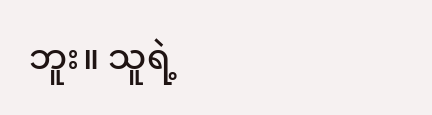ဘူး။ သူရဲ့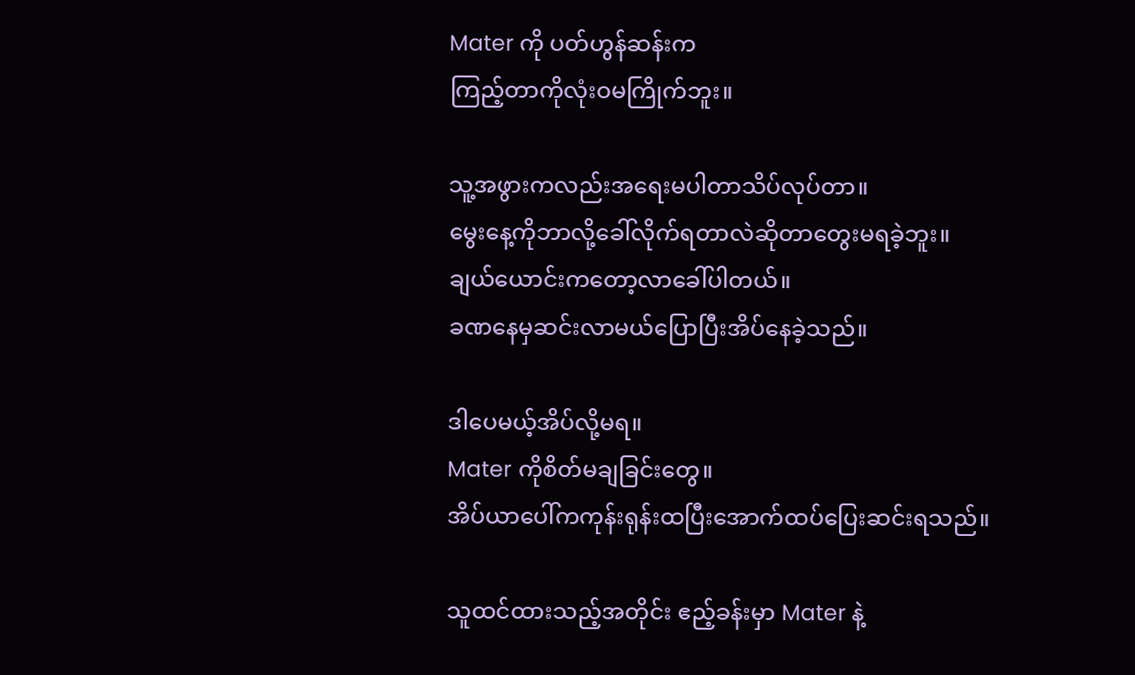Mater ကို ပတ်ဟွန်ဆန်းက
ကြည့်တာကိုလုံးဝမကြိုက်ဘူး။

သူ့အဖွားကလည်းအရေးမပါတာသိပ်လုပ်တာ။
မွေးနေ့ကိုဘာလို့ခေါ်လိုက်ရတာလဲဆိုတာတွေးမရခဲ့ဘူး။
ချယ်ယောင်းကတော့လာခေါ်ပါတယ်။
ခဏနေမှဆင်းလာမယ်ပြောပြီးအိပ်နေခဲ့သည်။

ဒါပေမယ့်အိပ်လို့မရ။
Mater ကိုစိတ်မချခြင်းတွေ။
အိပ်ယာပေါ်ကကုန်းရုန်းထပြီးအောက်ထပ်ပြေးဆင်းရသည်။

သူထင်ထားသည့်အတိုင်း ဧည့်ခန်းမှာ Mater နဲ့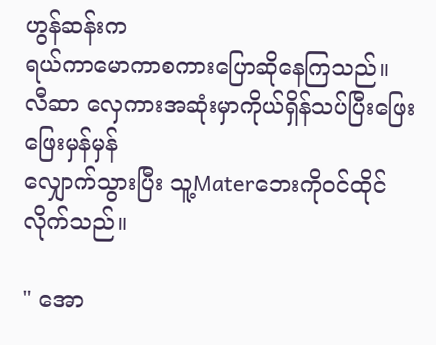ဟွန်ဆန်းက
ရယ်ကာမောကာစကားပြောဆိုနေကြသည်။
လီဆာ လှေကားအဆုံးမှာကိုယ်ရှိန်သပ်ပြီးဖြေးဖြေးမှန်မှန်
လျှောက်သွားပြီး သူ့Materဘေးကိုဝင်ထိုင်လိုက်သည်။

" အော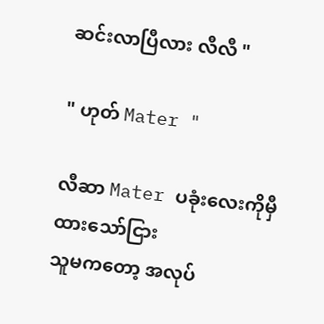ဆင်းလာပြီလား လီလီ "

" ဟုတ် Mater "

လီဆာ Mater ပခုံးလေးကိုမှီထားသော်ငြား
သူမကတော့ အလုပ်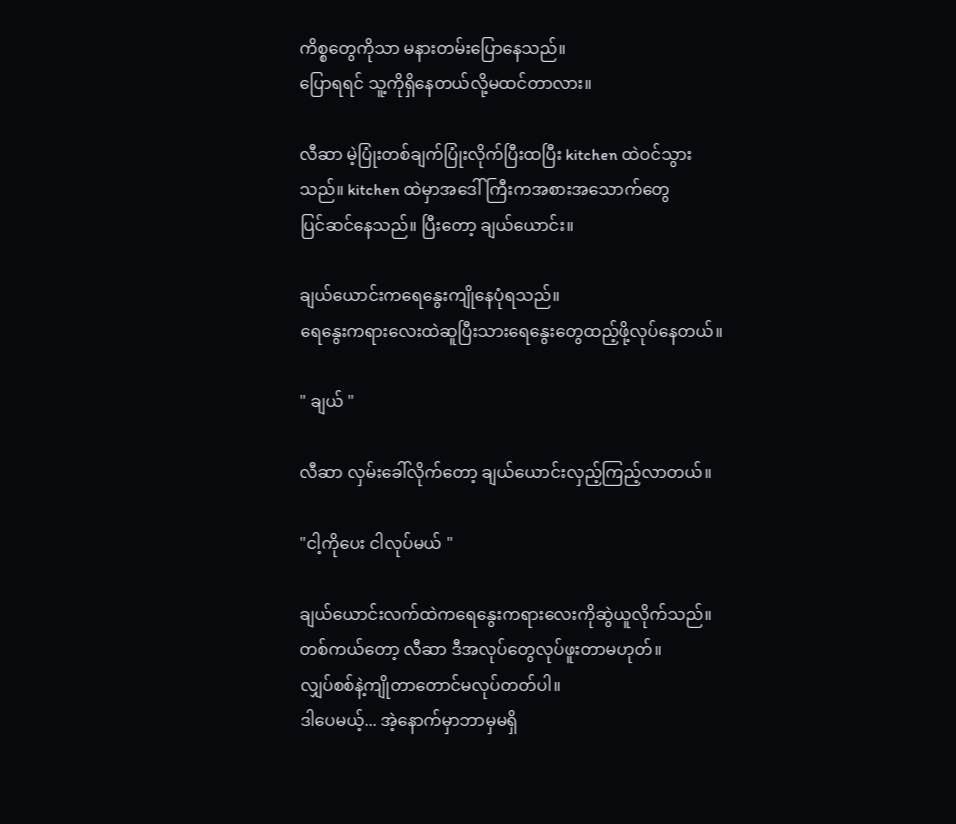ကိစ္စတွေကိုသာ မနားတမ်းပြောနေသည်။
ပြောရရင် သူ့ကိုရှိနေတယ်လို့မထင်တာလား။

လီဆာ မဲ့ပြုံးတစ်ချက်ပြုံးလိုက်ပြီးထပြီး kitchen ထဲဝင်သွား
သည်။ kitchen ထဲမှာအဒေါ်ကြီးကအစားအသောက်တွေ
ပြင်ဆင်နေသည်။ ပြီးတော့ ချယ်ယောင်း။

ချယ်ယောင်းကရေနွေးကျိုနေပုံရသည်။
ရေနွေးကရားလေးထဲဆူပြီးသားရေနွေးတွေထည့်ဖို့လုပ်နေတယ်။

" ချယ် "

လီဆာ လှမ်းခေါ်လိုက်တော့ ချယ်ယောင်းလှည့်ကြည့်လာတယ်။

"ငါ့ကိုပေး ငါလုပ်မယ် "

ချယ်ယောင်းလက်ထဲကရေနွေးကရားလေးကိုဆွဲယူလိုက်သည်။
တစ်ကယ်တော့ လီဆာ ဒီအလုပ်တွေလုပ်ဖူးတာမဟုတ်။
လျှပ်စစ်နဲ့ကျိုတာတောင်မလုပ်တတ်ပါ။
ဒါပေမယ့်... အဲ့နောက်မှာဘာမှမရှိ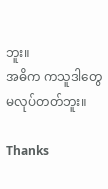ဘူး။
အဓိက ကသူဒါတွေမလုပ်တတ်ဘူး။

Thanks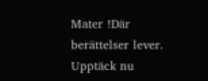Mater !Där berättelser lever. Upptäck nu